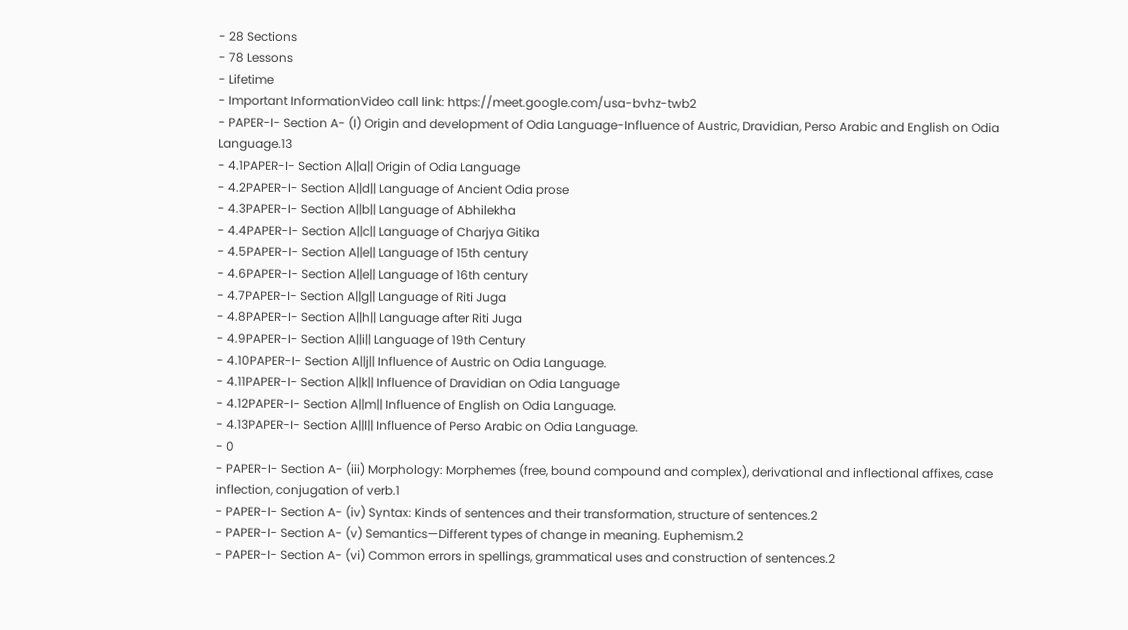- 28 Sections
- 78 Lessons
- Lifetime
- Important InformationVideo call link: https://meet.google.com/usa-bvhz-twb2
- PAPER-I- Section A- (I) Origin and development of Odia Language-Influence of Austric, Dravidian, Perso Arabic and English on Odia Language.13
- 4.1PAPER-I- Section A||a|| Origin of Odia Language
- 4.2PAPER-I- Section A||d|| Language of Ancient Odia prose
- 4.3PAPER-I- Section A||b|| Language of Abhilekha
- 4.4PAPER-I- Section A||c|| Language of Charjya Gitika
- 4.5PAPER-I- Section A||e|| Language of 15th century
- 4.6PAPER-I- Section A||e|| Language of 16th century
- 4.7PAPER-I- Section A||g|| Language of Riti Juga
- 4.8PAPER-I- Section A||h|| Language after Riti Juga
- 4.9PAPER-I- Section A||i|| Language of 19th Century
- 4.10PAPER-I- Section A||j|| Influence of Austric on Odia Language.
- 4.11PAPER-I- Section A||k|| Influence of Dravidian on Odia Language
- 4.12PAPER-I- Section A||m|| Influence of English on Odia Language.
- 4.13PAPER-I- Section A||l|| Influence of Perso Arabic on Odia Language.
- 0
- PAPER-I- Section A- (iii) Morphology: Morphemes (free, bound compound and complex), derivational and inflectional affixes, case inflection, conjugation of verb.1
- PAPER-I- Section A- (iv) Syntax: Kinds of sentences and their transformation, structure of sentences.2
- PAPER-I- Section A- (v) Semantics—Different types of change in meaning. Euphemism.2
- PAPER-I- Section A- (vi) Common errors in spellings, grammatical uses and construction of sentences.2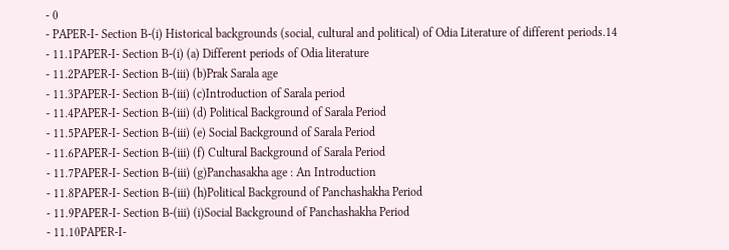- 0
- PAPER-I- Section B-(i) Historical backgrounds (social, cultural and political) of Odia Literature of different periods.14
- 11.1PAPER-I- Section B-(i) (a) Different periods of Odia literature
- 11.2PAPER-I- Section B-(iii) (b)Prak Sarala age
- 11.3PAPER-I- Section B-(iii) (c)Introduction of Sarala period
- 11.4PAPER-I- Section B-(iii) (d) Political Background of Sarala Period
- 11.5PAPER-I- Section B-(iii) (e) Social Background of Sarala Period
- 11.6PAPER-I- Section B-(iii) (f) Cultural Background of Sarala Period
- 11.7PAPER-I- Section B-(iii) (g)Panchasakha age : An Introduction
- 11.8PAPER-I- Section B-(iii) (h)Political Background of Panchashakha Period
- 11.9PAPER-I- Section B-(iii) (i)Social Background of Panchashakha Period
- 11.10PAPER-I-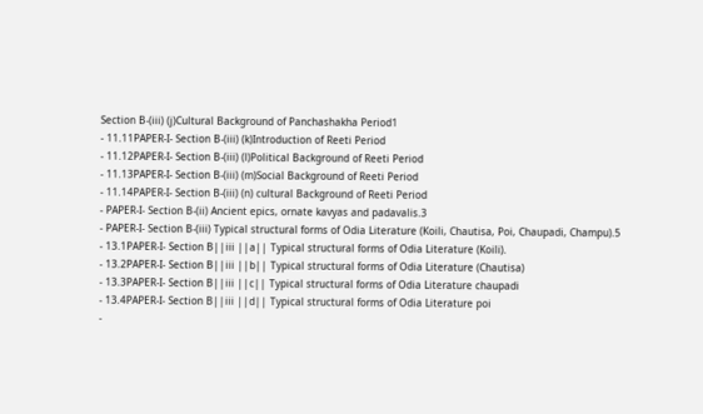Section B-(iii) (j)Cultural Background of Panchashakha Period1
- 11.11PAPER-I- Section B-(iii) (k)Introduction of Reeti Period
- 11.12PAPER-I- Section B-(iii) (l)Political Background of Reeti Period
- 11.13PAPER-I- Section B-(iii) (m)Social Background of Reeti Period
- 11.14PAPER-I- Section B-(iii) (n) cultural Background of Reeti Period
- PAPER-I- Section B-(ii) Ancient epics, ornate kavyas and padavalis.3
- PAPER-I- Section B-(iii) Typical structural forms of Odia Literature (Koili, Chautisa, Poi, Chaupadi, Champu).5
- 13.1PAPER-I- Section B||iii ||a|| Typical structural forms of Odia Literature (Koili).
- 13.2PAPER-I- Section B||iii ||b|| Typical structural forms of Odia Literature (Chautisa)
- 13.3PAPER-I- Section B||iii ||c|| Typical structural forms of Odia Literature chaupadi
- 13.4PAPER-I- Section B||iii ||d|| Typical structural forms of Odia Literature poi
-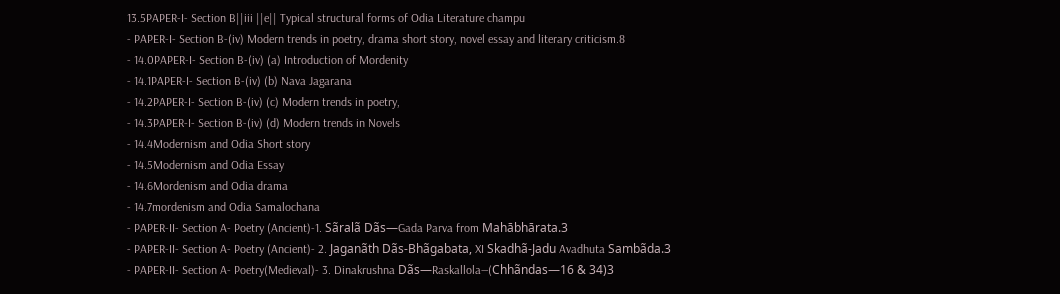13.5PAPER-I- Section B||iii ||e|| Typical structural forms of Odia Literature champu
- PAPER-I- Section B-(iv) Modern trends in poetry, drama short story, novel essay and literary criticism.8
- 14.0PAPER-I- Section B-(iv) (a) Introduction of Mordenity
- 14.1PAPER-I- Section B-(iv) (b) Nava Jagarana
- 14.2PAPER-I- Section B-(iv) (c) Modern trends in poetry,
- 14.3PAPER-I- Section B-(iv) (d) Modern trends in Novels
- 14.4Modernism and Odia Short story
- 14.5Modernism and Odia Essay
- 14.6Mordenism and Odia drama
- 14.7mordenism and Odia Samalochana
- PAPER-II- Section A- Poetry (Ancient)-1. Sãralã Dãs—Gada Parva from Mahābhārata.3
- PAPER-II- Section A- Poetry (Ancient)- 2. Jaganãth Dãs-Bhãgabata, XI Skadhã-Jadu Avadhuta Sambãda.3
- PAPER-II- Section A- Poetry(Medieval)- 3. Dinakrushna Dãs—Raskallola—(Chhãndas—16 & 34)3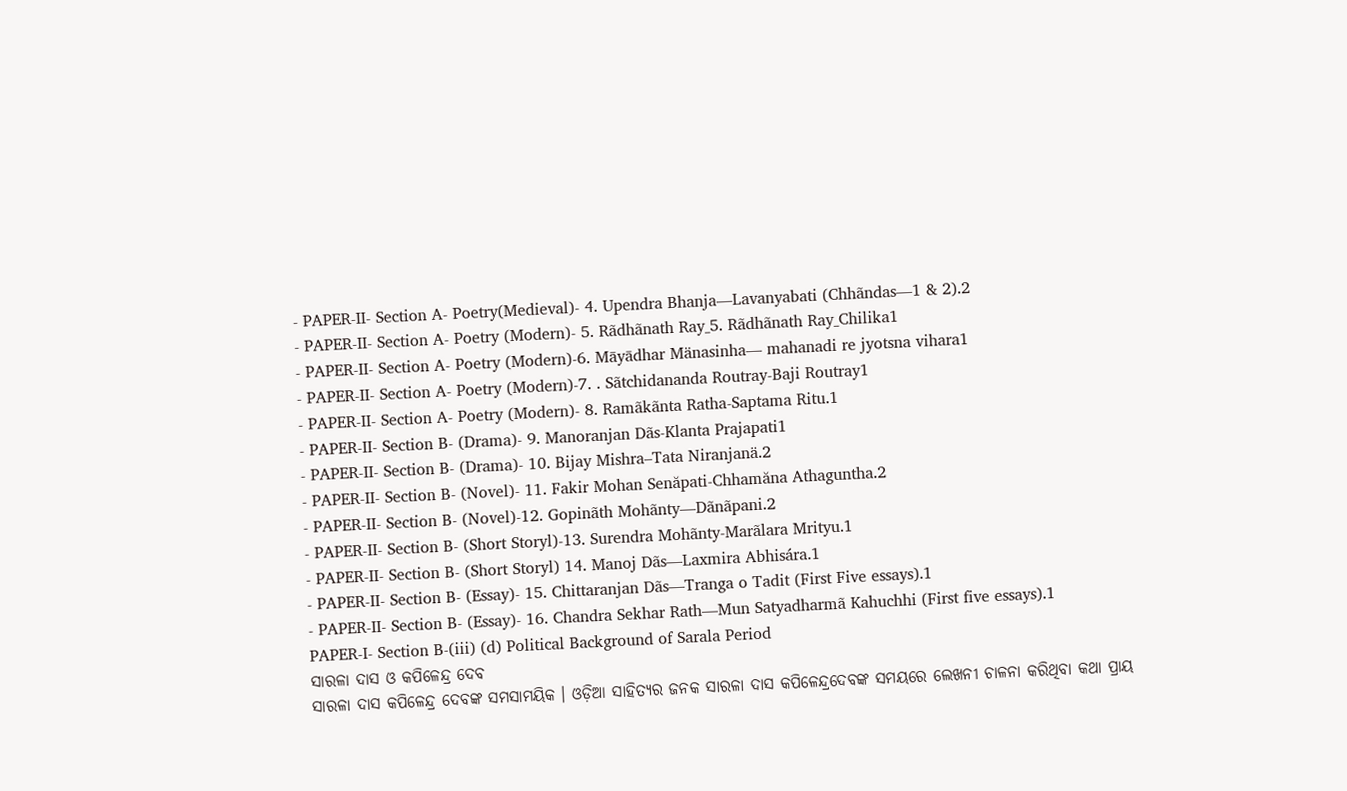- PAPER-II- Section A- Poetry(Medieval)- 4. Upendra Bhanja—Lavanyabati (Chhãndas—1 & 2).2
- PAPER-II- Section A- Poetry (Modern)- 5. Rãdhãnath Ray_5. Rãdhãnath Ray_Chilika1
- PAPER-II- Section A- Poetry (Modern)-6. Māyādhar Mänasinha— mahanadi re jyotsna vihara1
- PAPER-II- Section A- Poetry (Modern)-7. . Sãtchidananda Routray-Baji Routray1
- PAPER-II- Section A- Poetry (Modern)- 8. Ramãkãnta Ratha-Saptama Ritu.1
- PAPER-II- Section B- (Drama)- 9. Manoranjan Dãs-Klanta Prajapati1
- PAPER-II- Section B- (Drama)- 10. Bijay Mishra–Tata Niranjanä.2
- PAPER-II- Section B- (Novel)- 11. Fakir Mohan Senăpati-Chhamăna Athaguntha.2
- PAPER-II- Section B- (Novel)-12. Gopinãth Mohãnty—Dãnãpani.2
- PAPER-II- Section B- (Short Storyl)-13. Surendra Mohãnty-Marãlara Mrityu.1
- PAPER-II- Section B- (Short Storyl) 14. Manoj Dãs—Laxmira Abhisára.1
- PAPER-II- Section B- (Essay)- 15. Chittaranjan Dãs—Tranga o Tadit (First Five essays).1
- PAPER-II- Section B- (Essay)- 16. Chandra Sekhar Rath—Mun Satyadharmã Kahuchhi (First five essays).1
PAPER-I- Section B-(iii) (d) Political Background of Sarala Period
ସାରଳା ଦାସ ଓ କପିଳେନ୍ଦ୍ର ଦେବ
ସାରଳା ଦାସ କପିଳେନ୍ଦ୍ର ଦେବଙ୍କ ସମସାମୟିକ । ଓଡ଼ିଆ ସାହିତ୍ୟର ଜନକ ସାରଳା ଦାସ କପିଳେନ୍ଦ୍ରଦେବଙ୍କ ସମୟରେ ଲେଖନୀ ଚାଳନା କରିଥିବା କଥା ପ୍ରାୟ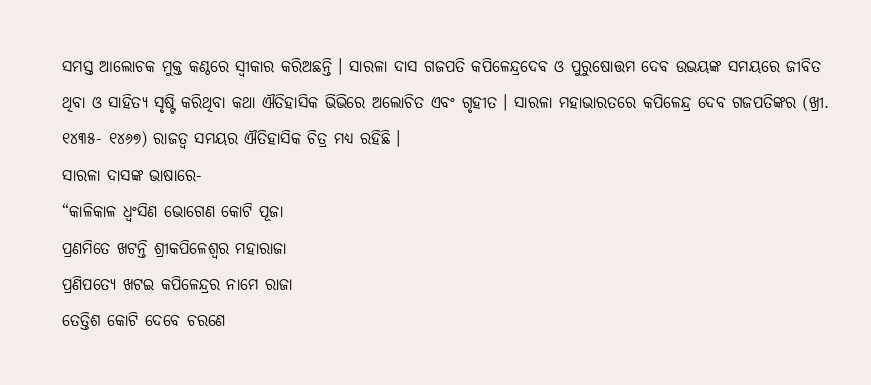ସମସ୍ତ ଆଲୋଚକ ମୁକ୍ତ କଣ୍ଠରେ ସ୍ଵୀକାର କରିଅଛନ୍ତି । ସାରଳା ଦାସ ଗଜପତି କପିଳେନ୍ଦ୍ରଦେବ ଓ ପୁରୁଷୋତ୍ତମ ଦେବ ଉଭୟଙ୍କ ସମୟରେ ଜୀବିତ ଥିବା ଓ ସାହିତ୍ୟ ସୃଷ୍ଟି କରିଥିବା କଥା ଐତିହାସିକ ଭିଭିରେ ଅଲୋଚିତ ଏବଂ ଗୃହୀତ । ସାରଳା ମହାଭାରତରେ କପିଳେନ୍ଦ୍ର ଦେବ ଗଜପତିଙ୍କର (ଖ୍ରୀ. ୧୪୩୫- ୧୪୬୭) ରାଜତ୍ଵ ସମୟର ଐତିହାସିକ ଚିତ୍ର ମଧ୍ୟ ରହିଛି ।
ସାରଳା ଦାସଙ୍କ ଭାଷାରେ-
“କାଳିକାଳ ଧ୍ଵଂସିଣ ଭୋଗେଣ କୋଟି ପୂଜା
ପ୍ରଣମିତେ ଖଟନ୍ତି ଶ୍ରୀକପିଳେଶ୍ୱର ମହାରାଜା
ପ୍ରଣିପତ୍ୟେ ଖଟଇ କପିଳେନ୍ଦ୍ରର ନାମେ ରାଜା
ତେତ୍ତିଶ କୋଟି ଦେବେ ଚରଣେ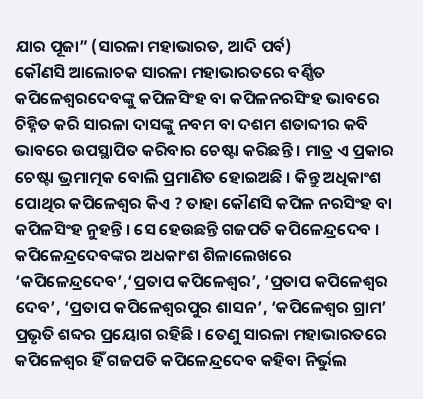ଯାର ପୂଜା” (ସାରଳା ମହାଭାରତ, ଆଦି ପର୍ବ)
କୌଣସି ଆଲୋଚକ ସାରଳା ମହାଭାରତରେ ବର୍ଣ୍ଣିତ କପିଳେଶ୍ୱରଦେବଙ୍କୁ କପିଳସିଂହ ବା କପିଳନରସିଂହ ଭାବରେ ଚିହ୍ନିତ କରି ସାରଳା ଦାସଙ୍କୁ ନବମ ବା ଦଶମ ଶତାବ୍ଦୀର କବି ଭାବରେ ଉପସ୍ଥାପିତ କରିବାର ଚେଷ୍ଟା କରିଛନ୍ତି । ମାତ୍ର ଏ ପ୍ରକାର ଚେଷ୍ଟା ଭ୍ରମାତ୍ମକ ବୋଲି ପ୍ରମାଣିତ ହୋଇଅଛି । କିନ୍ତୁ ଅଧିକାଂଶ ପୋଥିର କପିଳେଶ୍ବର କିଏ ? ତାହା କୌଣସି କପିଳ ନରସିଂହ ବା କପିଳସିଂହ ନୁହନ୍ତି । ସେ ହେଉଛନ୍ତି ଗଜପତି କପିଳେନ୍ଦ୍ରଦେବ । କପିଳେନ୍ଦ୍ରଦେବଙ୍କର ଅଧକାଂଶ ଶିଳାଲେଖରେ ‘କପିଳେନ୍ଦ୍ରଦେବ’,‘ପ୍ରତାପ କପିଳେଶ୍ଵର’, ‘ପ୍ରତାପ କପିଳେଶ୍ଵର ଦେବ’, ‘ପ୍ରତାପ କପିଳେଶ୍ୱରପୁର ଶାସନ’, ‘କପିଳେଶ୍ଵର ଗ୍ରାମ’ ପ୍ରଭୃତି ଶବ୍ଦର ପ୍ରୟୋଗ ରହିଛି । ତେଣୁ ସାରଳା ମହାଭାରତରେ କପିଳେଶ୍ୱର ହିଁ ଗଜପତି କପିଳେନ୍ଦ୍ରଦେବ କହିବା ନିର୍ଭୁଲ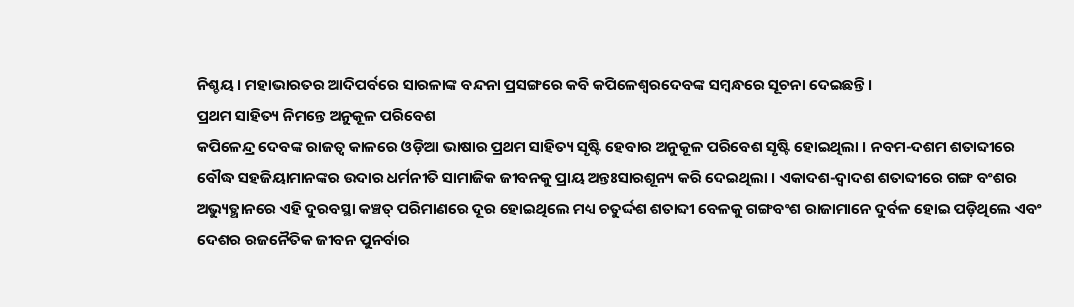ନିଶ୍ଚୟ । ମହାଭାରତର ଆଦିପର୍ବରେ ସାରଳାଙ୍କ ବନ୍ଦନା ପ୍ରସଙ୍ଗରେ କବି କପିଳେଶ୍ୱରଦେବଙ୍କ ସମ୍ବନ୍ଧରେ ସୂଚନା ଦେଇଛନ୍ତି ।
ପ୍ରଥମ ସାହିତ୍ୟ ନିମନ୍ତେ ଅନୁକୂଳ ପରିବେଶ
କପିଳେନ୍ଦ୍ର ଦେବଙ୍କ ରାଜତ୍ଵ କାଳରେ ଓଡ଼ିଆ ଭାଷାର ପ୍ରଥମ ସାହିତ୍ୟ ସୃଷ୍ଟି ହେବାର ଅନୁକୂଳ ପରିବେଶ ସୃଷ୍ଟି ହୋଇଥିଲା । ନବମ-ଦଶମ ଶତାବ୍ଦୀରେ ବୌଦ୍ଧ ସହଜିୟାମାନଙ୍କର ଉଦାର ଧର୍ମନୀତି ସାମାଜିକ ଜୀବନକୁ ପ୍ରାୟ ଅନ୍ତଃସାରଶୂନ୍ୟ କରି ଦେଇଥିଲା । ଏକାଦଶ-ଦ୍ଵାଦଶ ଶତାବ୍ଦୀରେ ଗଙ୍ଗ ବଂଶର ଅଭ୍ୟୁତ୍ଥାନରେ ଏହି ଦୁରବସ୍ଥା କଞ୍ଚତ୍ ପରିମାଣରେ ଦୂର ହୋଇଥିଲେ ମଧ୍ୟ ଚତୁର୍ଦ୍ଦଶ ଶତାବ୍ଦୀ ବେଳକୁ ଗଙ୍ଗବଂଶ ରାଜାମାନେ ଦୁର୍ବଳ ହୋଇ ପଡ଼ିଥିଲେ ଏବଂ ଦେଶର ରଜନୈତିକ ଜୀବନ ପୁନର୍ବାର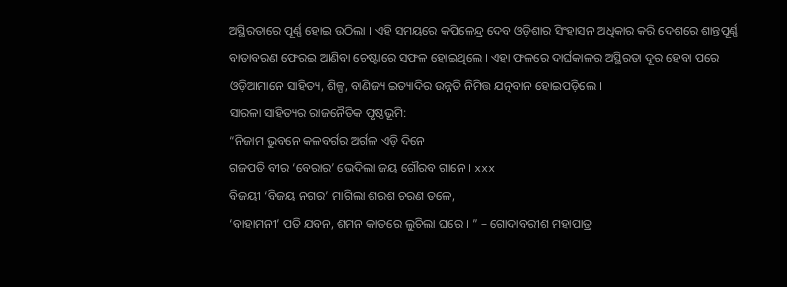ଅସ୍ଥିରତାରେ ପୂର୍ଣ୍ଣ ହୋଇ ଉଠିଲା । ଏହି ସମୟରେ କପିଳେନ୍ଦ୍ର ଦେବ ଓଡ଼ିଶାର ସିଂହାସନ ଅଧିକାର କରି ଦେଶରେ ଶାନ୍ତପୂର୍ଣ୍ଣ ବାତାବରଣ ଫେରଇ ଆଣିବା ଚେଷ୍ଟାରେ ସଫଳ ହୋଇଥିଲେ । ଏହା ଫଳରେ ଦାର୍ଘକାଳର ଅସ୍ଥିରତା ଦୂର ହେବା ପରେ ଓଡ଼ିଆମାନେ ସାହିତ୍ୟ, ଶିଳ୍ପ, ବାଣିଜ୍ୟ ଇତ୍ୟାଦିର ଉନ୍ନତି ନିମିତ୍ତ ଯତ୍ନବାନ ହୋଇପଡ଼ିଲେ ।
ସାରଳା ସାହିତ୍ୟର ରାଜନୈତିକ ପୃଷ୍ଠଭୂମି:
“ନିଜାମ ଭୁବନେ କଳବର୍ଗର ଅର୍ଗଳ ଏଡ଼ି ଦିନେ
ଗଜପତି ବୀର ‘ବେରାର’ ଭେଦିଲା ଜୟ ଗୌରବ ଗାନେ । xxx
ବିଜୟୀ ‘ବିଜୟ ନଗର’ ମାଗିଲା ଶରଶ ଚରଣ ତଳେ,
‘ବାହାମନୀ’ ପତି ଯବନ, ଶମନ କାତରେ ଲୁଚିଲା ଘରେ । ” – ଗୋଦାବରୀଶ ମହାପାତ୍ର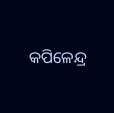କପିଳେନ୍ଦ୍ର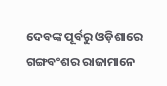ଦେବଙ୍କ ପୂର୍ବରୁ ଓଡ଼ିଶାରେ ଗଙ୍ଗବଂଶର ରାଜାମାନେ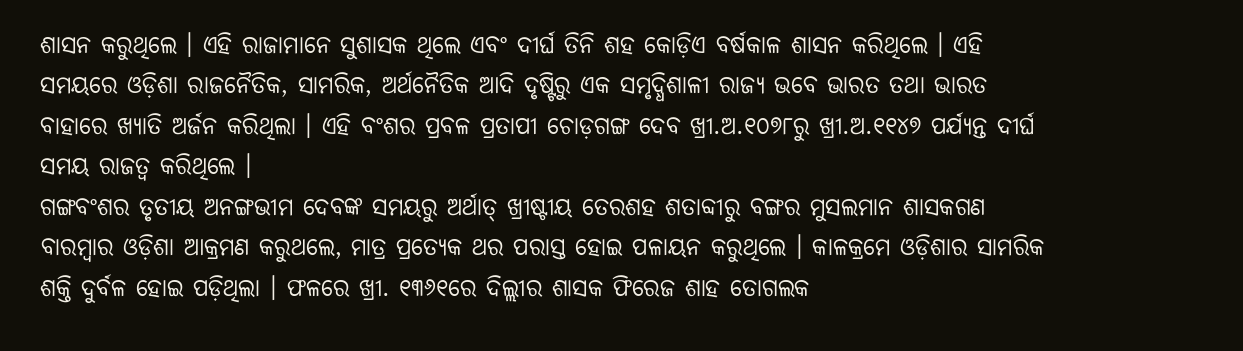ଶାସନ କରୁଥିଲେ । ଏହି ରାଜାମାନେ ସୁଶାସକ ଥିଲେ ଏବଂ ଦୀର୍ଘ ତିନି ଶହ କୋଡ଼ିଏ ବର୍ଷକାଳ ଶାସନ କରିଥିଲେ । ଏହି ସମୟରେ ଓଡ଼ିଶା ରାଜନୈତିକ, ସାମରିକ, ଅର୍ଥନୈତିକ ଆଦି ଦୃଷ୍ଟିରୁ ଏକ ସମୃଦ୍ଧିଶାଳୀ ରାଜ୍ୟ ଭବେ ଭାରତ ତଥା ଭାରତ ବାହାରେ ଖ୍ୟାତି ଅର୍ଜନ କରିଥିଲା । ଏହି ବଂଶର ପ୍ରବଳ ପ୍ରତାପୀ ଚୋଡ଼ଗଙ୍ଗ ଦେବ ଖ୍ରୀ.ଅ.୧୦୭୮ରୁ ଖ୍ରୀ.ଅ.୧୧୪୭ ପର୍ଯ୍ୟନ୍ତ ଦୀର୍ଘ ସମୟ ରାଜତ୍ୱ କରିଥିଲେ ।
ଗଙ୍ଗବଂଶର ତୃତୀୟ ଅନଙ୍ଗଭୀମ ଦେବଙ୍କ ସମୟରୁ ଅର୍ଥାତ୍ ଖ୍ରୀଷ୍ଟୀୟ ତେରଶହ ଶତାବ୍ଦୀରୁ ବଙ୍ଗର ମୁସଲମାନ ଶାସକଗଣ ବାରମ୍ବାର ଓଡ଼ିଶା ଆକ୍ରମଣ କରୁଥଲେ, ମାତ୍ର ପ୍ରତ୍ୟେକ ଥର ପରାସ୍ତ ହୋଇ ପଳାୟନ କରୁଥିଲେ । କାଳକ୍ରମେ ଓଡ଼ିଶାର ସାମରିକ ଶକ୍ତି ଦୁର୍ବଳ ହୋଇ ପଡ଼ିଥିଲା । ଫଳରେ ଖ୍ରୀ. ୧୩୬୧ରେ ଦିଲ୍ଲୀର ଶାସକ ଫିରେଜ ଶାହ ତୋଗଲକ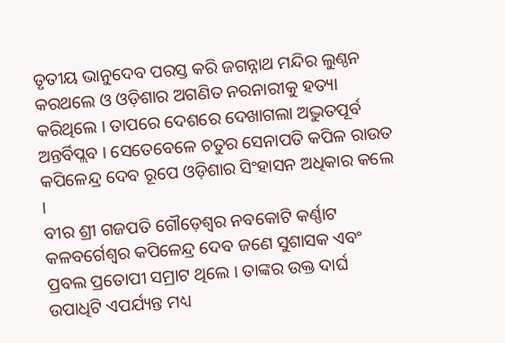ତୃତୀୟ ଭାନୁଦେବ ପରସ୍ତ କରି ଜଗନ୍ନାଥ ମନ୍ଦିର ଲୁଣ୍ଠନ କରଥଲେ ଓ ଓଡ଼ିଶାର ଅଗଣିତ ନରନାରୀକୁ ହତ୍ୟା କରିଥିଲେ । ତାପରେ ଦେଶରେ ଦେଖାଗଲା ଅଦ୍ଭୁତପୂର୍ବ ଅନ୍ତର୍ବିପ୍ଲବ । ସେତେବେଳେ ଚତୁର ସେନାପତି କପିଳ ରାଉତ କପିଳେନ୍ଦ୍ର ଦେବ ରୂପେ ଓଡ଼ିଶାର ସିଂହାସନ ଅଧିକାର କଲେ ।
ବୀର ଶ୍ରୀ ଗଜପତି ଗୌଡ଼େଶ୍ୱର ନବକୋଟି କର୍ଣ୍ଣାଟ କଳବର୍ଗେଶ୍ୱର କପିଳେନ୍ଦ୍ର ଦେବ ଜଣେ ସୁଶାସକ ଏବଂ ପ୍ରବଲ ପ୍ରତୋପୀ ସମ୍ରାଟ ଥିଲେ । ତାଙ୍କର ଉକ୍ତ ଦାର୍ଘ ଉପାଧିଟି ଏପର୍ଯ୍ୟନ୍ତ ମଧ୍ୟ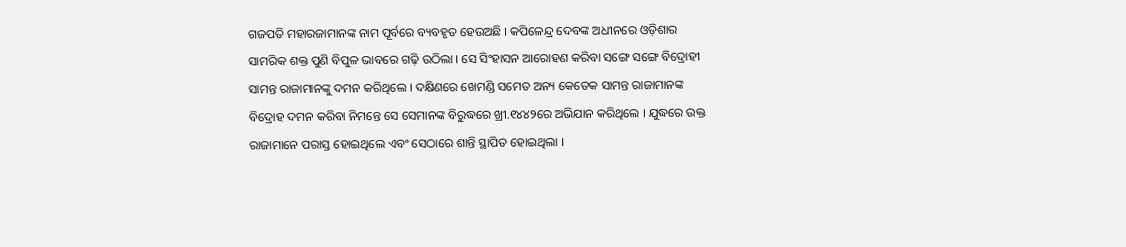ଗଜପତି ମହାରଜାମାନଙ୍କ ନାମ ପୂର୍ବରେ ବ୍ୟବହୃତ ହେଉଅଛି । କପିଳେନ୍ଦ୍ର ଦେବଙ୍କ ଅଧୀନରେ ଓଡ଼ିଶାର ସାମରିକ ଶକ୍ତ ପୁଣି ବିପୁଳ ଭାବରେ ଗଢ଼ି ଉଠିଲା । ସେ ସିଂହାସନ ଆରୋହଣ କରିବା ସଙ୍ଗେ ସଙ୍ଗେ ବିଦ୍ରୋହୀ ସାମନ୍ତ ରାଜାମାନଙ୍କୁ ଦମନ କରିଥିଲେ । ଦକ୍ଷିଣରେ ଖେମଣ୍ଡି ସମେତ ଅନ୍ୟ କେତେକ ସାମନ୍ତ ରାଜାମାନଙ୍କ ବିଦ୍ରୋହ ଦମନ କରିବା ନିମନ୍ତେ ସେ ସେମାନଙ୍କ ବିରୁଦ୍ଧରେ ଖ୍ରୀ.୧୪୪୨ରେ ଅଭିଯାନ କରିଥିଲେ । ଯୁଦ୍ଧରେ ଉକ୍ତ ରାଜାମାନେ ପରାସ୍ତ ହୋଇଥିଲେ ଏବଂ ସେଠାରେ ଶାନ୍ତି ସ୍ଥାପିତ ହୋଇଥିଲା ।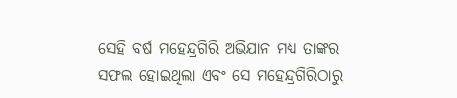ସେହି ବର୍ଷ ମହେନ୍ଦ୍ରଗିରି ଅଭିଯାନ ମଧ୍ୟ ତାଙ୍କର ସଫଲ ହୋଇଥିଲା ଏବଂ ସେ ମହେନ୍ଦ୍ରଗିରିଠାରୁ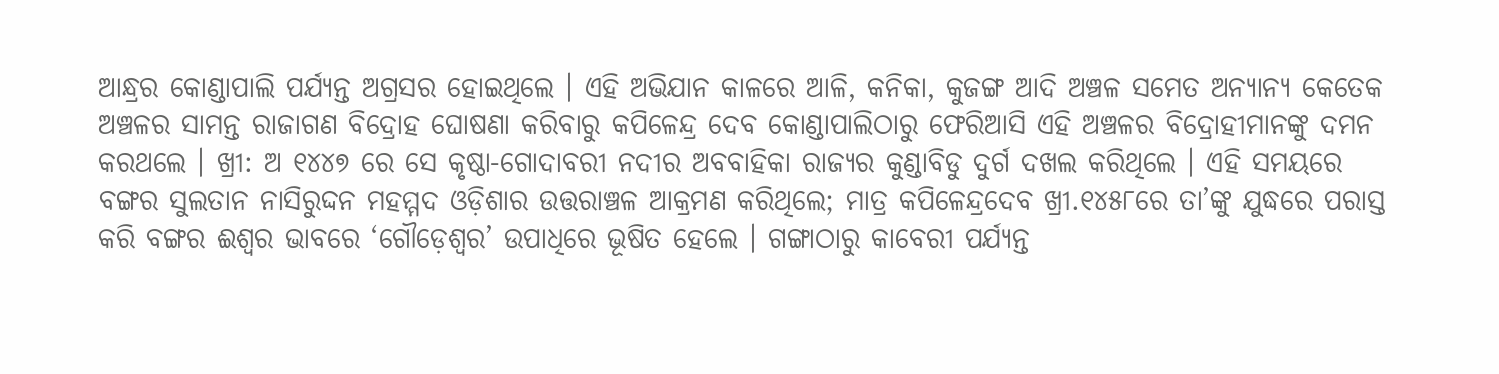ଆନ୍ଧ୍ରର କୋଣ୍ଡାପାଲି ପର୍ଯ୍ୟନ୍ତ ଅଗ୍ରସର ହୋଇଥିଲେ । ଏହି ଅଭିଯାନ କାଳରେ ଆଳି, କନିକା, କୁଜଙ୍ଗ ଆଦି ଅଞ୍ଚଳ ସମେତ ଅନ୍ୟାନ୍ୟ କେତେକ ଅଞ୍ଚଳର ସାମନ୍ତ ରାଜାଗଣ ବିଦ୍ରୋହ ଘୋଷଣା କରିବାରୁ କପିଳେନ୍ଦ୍ର ଦେବ କୋଣ୍ଡାପାଲିଠାରୁ ଫେରିଆସି ଏହି ଅଞ୍ଚଳର ବିଦ୍ରୋହୀମାନଙ୍କୁ ଦମନ କରଥଲେ । ଖ୍ରୀ: ଅ ୧୪୪୭ ରେ ସେ କୃଷ୍ଠା-ଗୋଦାବରୀ ନଦୀର ଅବବାହିକା ରାଜ୍ୟର କୁଣ୍ଡାବିଡୁ ଦୁର୍ଗ ଦଖଲ କରିଥିଲେ । ଏହି ସମୟରେ ବଙ୍ଗର ସୁଲତାନ ନାସିରୁଦ୍ଦନ ମହମ୍ମଦ ଓଡ଼ିଶାର ଉତ୍ତରାଞ୍ଚଳ ଆକ୍ରମଣ କରିଥିଲେ; ମାତ୍ର କପିଳେନ୍ଦ୍ରଦେବ ଖ୍ରୀ.୧୪୫୮ରେ ତା’ଙ୍କୁ ଯୁଦ୍ଧରେ ପରାସ୍ତ କରି ବଙ୍ଗର ଈଶ୍ଵର ଭାବରେ ‘ଗୌଡ଼େଶ୍ଵର’ ଉପାଧିରେ ଭୂଷିତ ହେଲେ । ଗଙ୍ଗାଠାରୁ କାବେରୀ ପର୍ଯ୍ୟନ୍ତ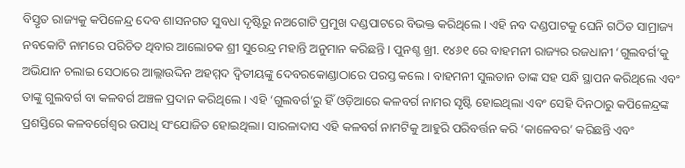ବିସ୍ତୃତ ରାଜ୍ୟକୁ କପିଳେନ୍ଦ୍ର ଦେବ ଶାସନଗତ ସୁବଧା ଦୃଷ୍ଟିରୁ ନଅଗୋଟି ପ୍ରମୁଖ ଦଣ୍ଡପାଟରେ ବିଭକ୍ତ କରିଥିଲେ । ଏହି ନବ ଦଣ୍ଡପାଟକୁ ଘେନି ଗଠିତ ସାମ୍ରାଜ୍ୟ ନବକୋଟି ନାମରେ ପରିଚିତ ଥିବାର ଆଲୋଚକ ଶ୍ରୀ ସୁରେନ୍ଦ୍ର ମହାନ୍ତି ଅନୁମାନ କରିଛନ୍ତି । ପୁନଶ୍ଚ ଖ୍ରୀ. ୧୪୬୧ ରେ ବାହମନୀ ରାଜ୍ୟର ରଜଧାନୀ ‘ଗୁଲବର୍ଗ’କୁ ଅଭିଯାନ ଚଲାଇ ସେଠାରେ ଆଲ୍ଲାଉଦ୍ଦିନ ଅହମ୍ମଦ ଦ୍ଵିତୀୟଙ୍କୁ ଦେବରକୋଣ୍ଡାଠାରେ ପରସ୍ତ କଲେ । ବାହମନୀ ସୁଲତାନ ତାଙ୍କ ସହ ସନ୍ଧି ସ୍ଥାପନ କରିଥିଲେ ଏବଂ ତାଙ୍କୁ ଗୁଲବର୍ଗ ବା କଳବର୍ଗ ଅଞ୍ଚଳ ପ୍ରଦାନ କରିଥିଲେ । ଏହି ‘ଗୁଲବର୍ଗ’ରୁ ହିଁ ଓଡ଼ିଆରେ କଳବର୍ଗ ନାମର ସୃଷ୍ଟି ହୋଇଥିଲା ଏବଂ ସେହି ଦିନଠାରୁ କପିଳେନ୍ଦ୍ରଙ୍କ ପ୍ରଶସ୍ତିରେ କଳବର୍ଗେଶ୍ୱର ଉପାଧି ସଂଯୋଜିତ ହୋଇଥିଲା। ସାରଳାଦାସ ଏହି କଳବର୍ଗ ନାମଟିକୁ ଆହୁରି ପରିବର୍ତ୍ତନ କରି ‘କାଳେବର’ କରିଛନ୍ତି ଏବଂ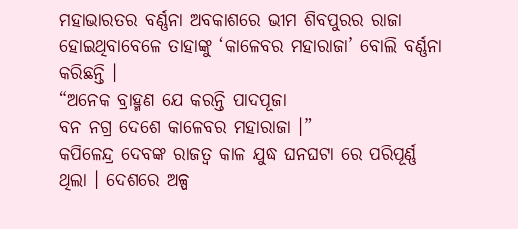ମହାଭାରତର ବର୍ଣ୍ଣନା ଅବକାଶରେ ଭୀମ ଶିବପୁରର ରାଜା ହୋଇଥିବାବେଳେ ତାହାଙ୍କୁ ‘କାଳେବର ମହାରାଜା’ ବୋଲି ବର୍ଣ୍ଣନା କରିଛନ୍ତି ।
“ଅନେକ ବ୍ରାହ୍ମଣ ଯେ କରନ୍ତି ପାଦପୂଜା
ବନ ନଗ୍ର ଦେଶେ କାଳେବର ମହାରାଜା ।”
କପିଳେନ୍ଦ୍ର ଦେବଙ୍କ ରାଜତ୍ୱ କାଳ ଯୁଦ୍ଧ ଘନଘଟା ରେ ପରିପୂର୍ଣ୍ଣ ଥିଲା । ଦେଶରେ ଅଳ୍ପ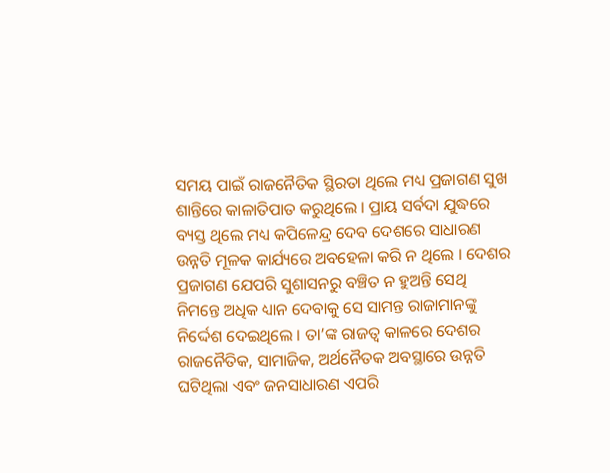ସମୟ ପାଇଁ ରାଜନୈତିକ ସ୍ଥିରତା ଥିଲେ ମଧ୍ୟ ପ୍ରଜାଗଣ ସୁଖ ଶାନ୍ତିରେ କାଳାତିପାତ କରୁଥିଲେ । ପ୍ରାୟ ସର୍ବଦା ଯୁଦ୍ଧରେ ବ୍ୟସ୍ତ ଥିଲେ ମଧ୍ୟ କପିଳେନ୍ଦ୍ର ଦେବ ଦେଶରେ ସାଧାରଣ ଉନ୍ନତି ମୂଳକ କାର୍ଯ୍ୟରେ ଅବହେଳା କରି ନ ଥିଲେ । ଦେଶର ପ୍ରଜାଗଣ ଯେପରି ସୁଶାସନରୁ ବଞ୍ଚିତ ନ ହୁଅନ୍ତି ସେଥି ନିମନ୍ତେ ଅଧିକ ଧ୍ୟାନ ଦେବାକୁ ସେ ସାମନ୍ତ ରାଜାମାନଙ୍କୁ ନିର୍ଦ୍ଦେଶ ଦେଇଥିଲେ । ତା’ଙ୍କ ରାଜତ୍ୱ କାଳରେ ଦେଶର ରାଜନୈତିକ, ସାମାଜିକ, ଅର୍ଥନୈତକ ଅବସ୍ଥାରେ ଉନ୍ନତି ଘଟିଥିଲା ଏବଂ ଜନସାଧାରଣ ଏପରି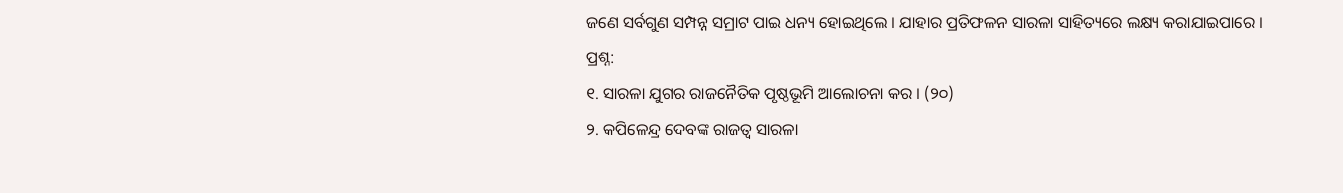ଜଣେ ସର୍ବଗୁଣ ସମ୍ପନ୍ନ ସମ୍ରାଟ ପାଇ ଧନ୍ୟ ହୋଇଥିଲେ । ଯାହାର ପ୍ରତିଫଳନ ସାରଳା ସାହିତ୍ୟରେ ଲକ୍ଷ୍ୟ କରାଯାଇପାରେ ।
ପ୍ରଶ୍ନ:
୧. ସାରଳା ଯୁଗର ରାଜନୈତିକ ପୃଷ୍ଠଭୂମି ଆଲୋଚନା କର । (୨୦)
୨. କପିଳେନ୍ଦ୍ର ଦେବଙ୍କ ରାଜତ୍ଵ ସାରଳା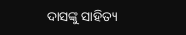ଦାସଙ୍କୁ ସାହିତ୍ୟ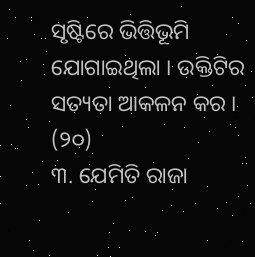ସୃଷ୍ଟିରେ ଭିତ୍ତିଭୂମି ଯୋଗାଇଥିଲା । ଉକ୍ତିଟିର ସତ୍ୟତା ଆକଳନ କର । (୨୦)
୩. ଯେମିତି ରାଜା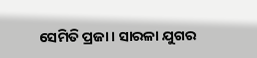ସେମିତି ପ୍ରଜା । ସାରଳା ଯୁଗର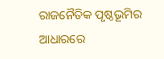ରାଜନୈତିକ ପୃଷ୍ଠଭୂମିର ଆଧାରରେ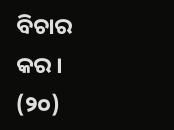ବିଚାର କର । (୨୦)